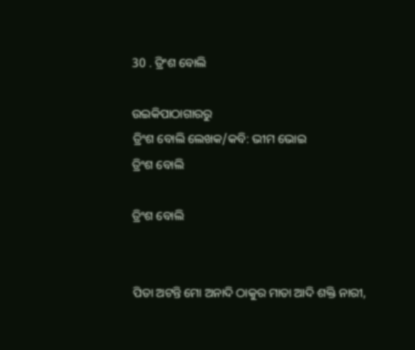30 . ତ୍ରିଂଶ ବୋଲି

ଉଇକିପାଠାଗାର‌ରୁ
ତ୍ରିଂଶ ବୋଲି ଲେଖକ/କବି: ଭୀମ ଭୋଇ
ତ୍ରିଂଶ ବୋଲି

ତ୍ରିଂଶ ବୋଲି


ପିତା ଅଟନ୍ତି ମୋ ଅନାଦି ଠାକୁର ମାତା ଆଦି ଶକ୍ତି ନାରୀ,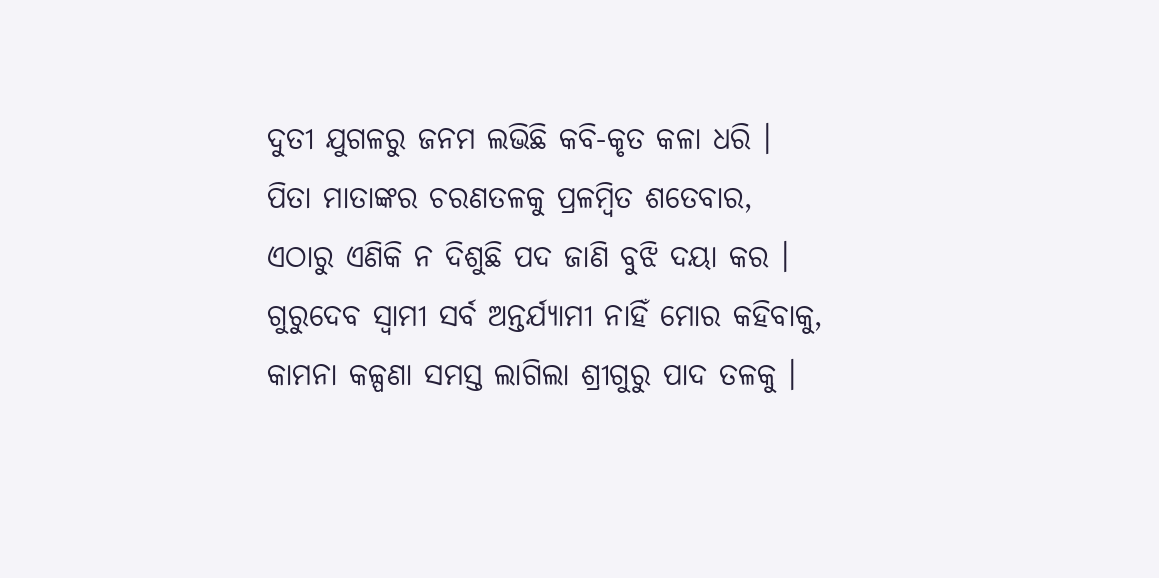ଦୁତୀ ଯୁଗଳରୁ ଜନମ ଲଭିଛି କବି-କୃତ କଳା ଧରି ।
ପିତା ମାତାଙ୍କର ଚରଣତଳକୁ ପ୍ରଳମ୍ବିତ ଶତେବାର,
ଏଠାରୁ ଏଣିକି ନ ଦିଶୁଛି ପଦ ଜାଣି ବୁଝି ଦୟା କର ।
ଗୁରୁଦେବ ସ୍ୱାମୀ ସର୍ବ ଅନ୍ତର୍ଯ୍ୟାମୀ ନାହିଁ ମୋର କହିବାକୁ,
କାମନା କଳ୍ପଣା ସମସ୍ତ ଲାଗିଲା ଶ୍ରୀଗୁରୁ ପାଦ ତଳକୁ ।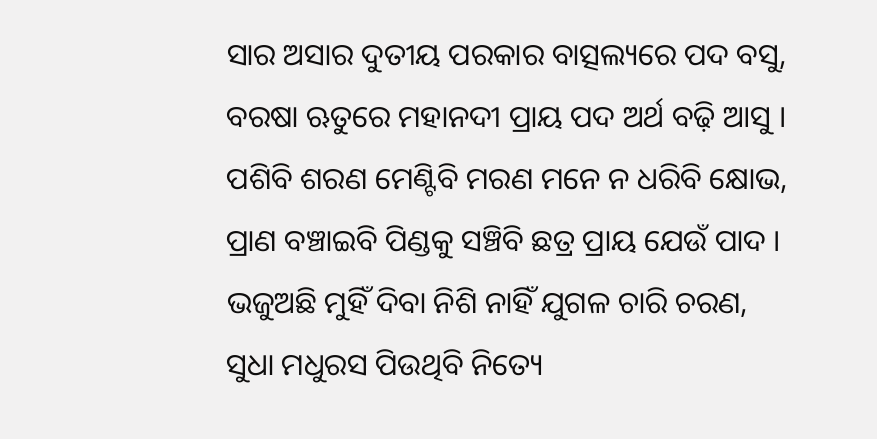ସାର ଅସାର ଦୁତୀୟ ପରକାର ବାତ୍ସଲ୍ୟରେ ପଦ ବସୁ,
ବରଷା ଋତୁରେ ମହାନଦୀ ପ୍ରାୟ ପଦ ଅର୍ଥ ବଢ଼ି ଆସୁ ।
ପଶିବି ଶରଣ ମେଣ୍ଟିବି ମରଣ ମନେ ନ ଧରିବି କ୍ଷୋଭ,
ପ୍ରାଣ ବଞ୍ଚାଇବି ପିଣ୍ଡକୁ ସଞ୍ଚିବି ଛତ୍ର ପ୍ରାୟ ଯେଉଁ ପାଦ ।
ଭଜୁଅଛି ମୁହିଁ ଦିବା ନିଶି ନାହିଁ ଯୁଗଳ ଚାରି ଚରଣ,
ସୁଧା ମଧୁରସ ପିଉଥିବି ନିତ୍ୟେ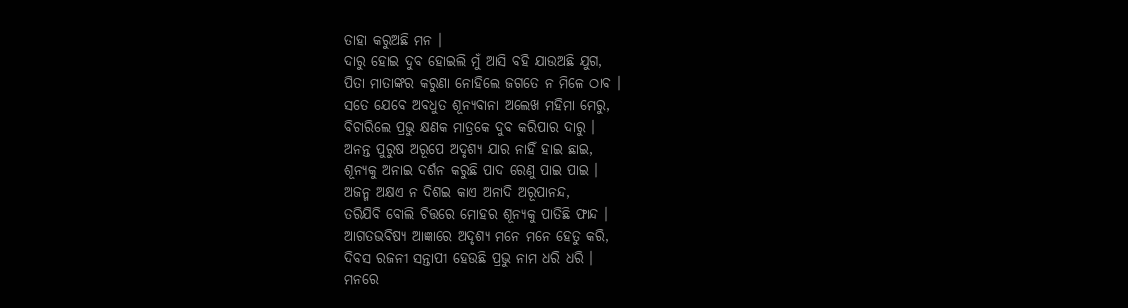ତାହା କରୁଅଛି ମନ ।
ଦାରୁ ହୋଇ ଦୁବ ହୋଇଲି ମୁଁ ଆସି ବହି ଯାଉଅଛି ଯୁଗ,
ପିତା ମାତାଙ୍କର କରୁଣା ନୋହିଲେ ଜଗତେ ନ ମିଳେ ଠାବ ।
ସତେ ଯେବେ ଅବଧୁତ ଶୂନ୍ୟବାନା ଅଲେଖ ମହିମା ମେରୁ,
ବିଚାରିଲେ ପ୍ରଭୁ କ୍ଷଣକ ମାତ୍ରକେ ଦୁବ କରିପାର ଦାରୁ ।
ଅନନ୍ତ ପୁରୁଷ ଅରୂପେ ଅଦୃଶ୍ୟ ଯାର ନାହିଁ ହାଇ ଛାଇ,
ଶୂନ୍ୟକୁ ଅନାଇ ଦର୍ଶନ କରୁଛି ପାଦ ରେଣୁ ପାଇ ପାଇ ।
ଅଜନ୍ମ ଅକ୍ଷଏ ନ ଦିଶଇ କାଏ ଅନାଦି ଅରୂପାନନ୍ଦ,
ତରିଯିବି ବୋଲି ଚିତ୍ତରେ ମୋହର ଶୂନ୍ୟକୁ ପାତିଛି ଫାନ୍ଦ ।
ଆଗତଭବିଷ୍ୟ ଆଜ୍ଞାରେ ଅଦୃଶ୍ୟ ମନେ ମନେ ହେତୁ କରି,
ଦିବସ ରଜନୀ ସନ୍ତାପୀ ହେଉଛି ପ୍ରଭୁ ନାମ ଧରି ଧରି ।
ମନରେ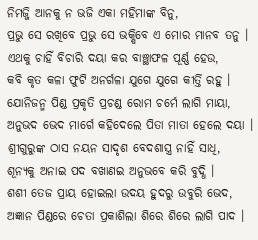ନିମଜ୍ଜି ଆନକୁ ନ ଭଜି ଏକା ମହିମାଙ୍କ ବିନୁ,
ପ୍ରଭୁ ସେ ରଖିବେ ପ୍ରଭୁ ସେ ଭକ୍ଷିବେ ଏ ମୋର ମାନବ ତନୁ ।
ଏଥକୁ ଚାହିଁ ବିଚାରି ଦୟା କର ବାଞ୍ଛାଫଳ ପୂର୍ଣ୍ଣ ହେଉ,
କବି କୃତ କଳା ଫୁଟି ଅନର୍ଗଳା ଯୁଗେ ଯୁଗେ କୀର୍ତ୍ତି ରହୁ ।
ଯୋନିଜନ୍ମ ପିଣ୍ଡ ପ୍ରକୃତି ପ୍ରଚଣ୍ଡ ରୋମ ଚର୍ମେ ଲାଗି ମାୟା,
ଅନୁଭଦ ଭେଦ ମାର୍ଗେ କହିଦେଲେ ପିତା ମାତା ହେଲେ ଦୟା ।
ଶ୍ରୀଗୁରୁଙ୍କ ଠାସ ନୟନ ସାଦୃଶ ବେଦଶାସ୍ତ୍ର ନାହିଁ ସାଧି,
ଶୂନ୍ୟକୁ ଅନାଇ ପଦ ବଖାଣଇ ଅନୁଭବେ କରି ବୁଦ୍ଧି ।
ଶଶୀ ତେଜ ପ୍ରାୟ ହୋଇଲା ଉଦୟ ହୁଦରୁ ଉବୁରି ଭେଦ,
ଅଜ୍ଞାନ ପିଣ୍ଡରେ ଚେତା ପ୍ରକାଶିଲା ଶିରେ ଶିରେ ଲାଗି ପାଦ ।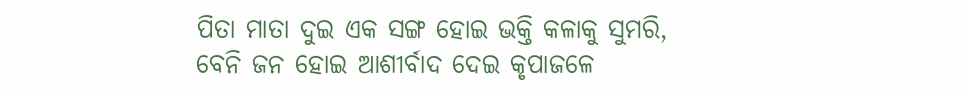ପିତା ମାତା ଦୁଇ ଏକ ସଙ୍ଗ ହୋଇ ଭକ୍ତି କଳାକୁ ସୁମରି,
ବେନି ଜନ ହୋଇ ଆଶୀର୍ବାଦ ଦେଇ କୃପାଜଳେ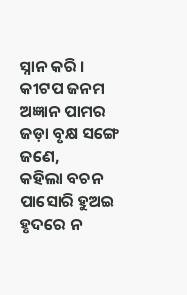ସ୍ନାନ କରି ।
କୀଟପ ଜନମ ଅଜ୍ଞାନ ପାମର ଜଡ଼ା ବୃକ୍ଷ ସଙ୍ଗେ ଜଣେ,
କହିଲା ବଚନ ପାସୋରି ହୁଅଇ ହୃଦରେ ନ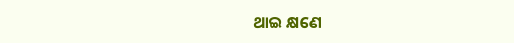ଥାଇ କ୍ଷଣେ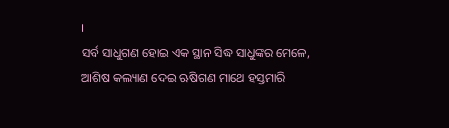।
ସର୍ବ ସାଧୁଗଣ ହୋଇ ଏକ ସ୍ଥାନ ସିଦ୍ଧ ସାଧୁଙ୍କର ମେଳେ,
ଆଶିଷ କଲ୍ୟାଣ ଦେଇ ଋଷିଗଣ ମାଥେ ହସ୍ତମାରି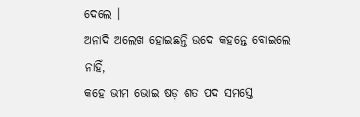ଦେଲେ ।
ଅନାଦି ଅଲେଖ ହୋଇଛନ୍ତି ଉଦେ କହନ୍ତେ ବୋଇଲେ ନାହିଁ,
କହେ ଭୀମ ଭୋଇ ଷଡ଼ ଶତ ପଦ ସମସ୍ତେ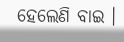ହେଲେଣି ବାଇ ।